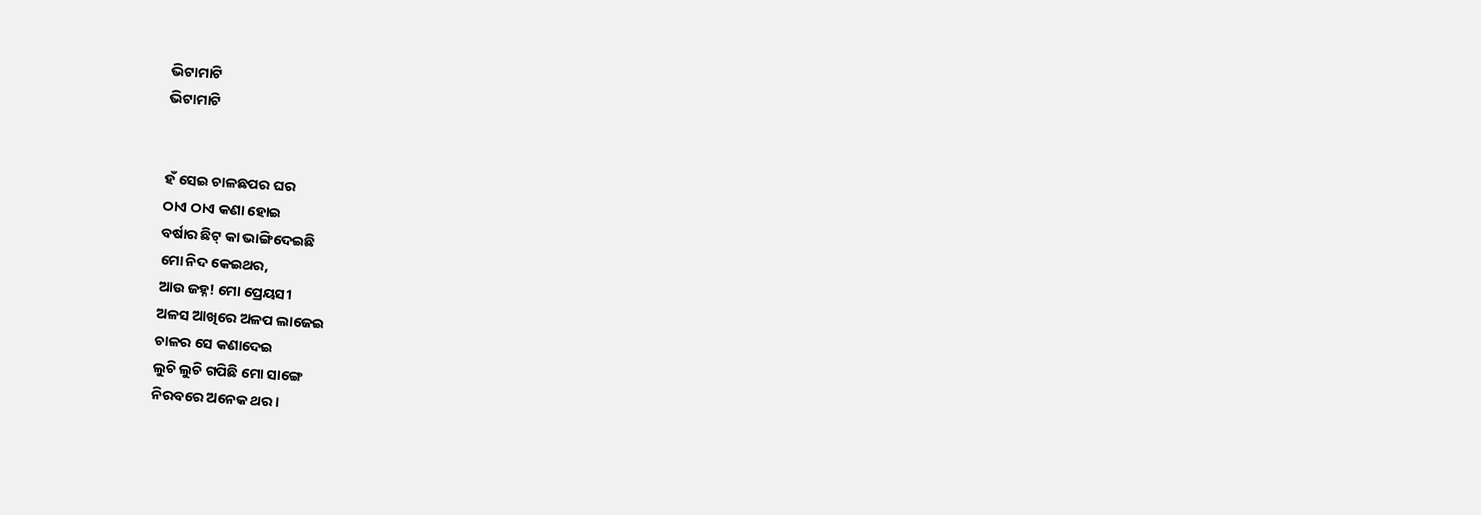ଭିଟାମାଟି
ଭିଟାମାଟି


ହଁ ସେଇ ଚାଳଛପର ଘର
ଠାଏ ଠାଏ କଣା ହୋଇ
ବର୍ଷାର ଛିଟ୍ କା ଭାଙ୍ଗିଦେଇଛି
ମୋ ନିଦ କେଇଥର,
ଆଉ ଜହ୍ନ! ମୋ ପ୍ରେୟସୀ
ଅଳସ ଆଖିରେ ଅଳପ ଲାଜେଇ
ଚାଳର ସେ କଣାଦେଇ
ଲୁଚି ଲୁଚି ଗପିଛି ମୋ ସାଙ୍ଗେ
ନିରବରେ ଅନେକ ଥର ।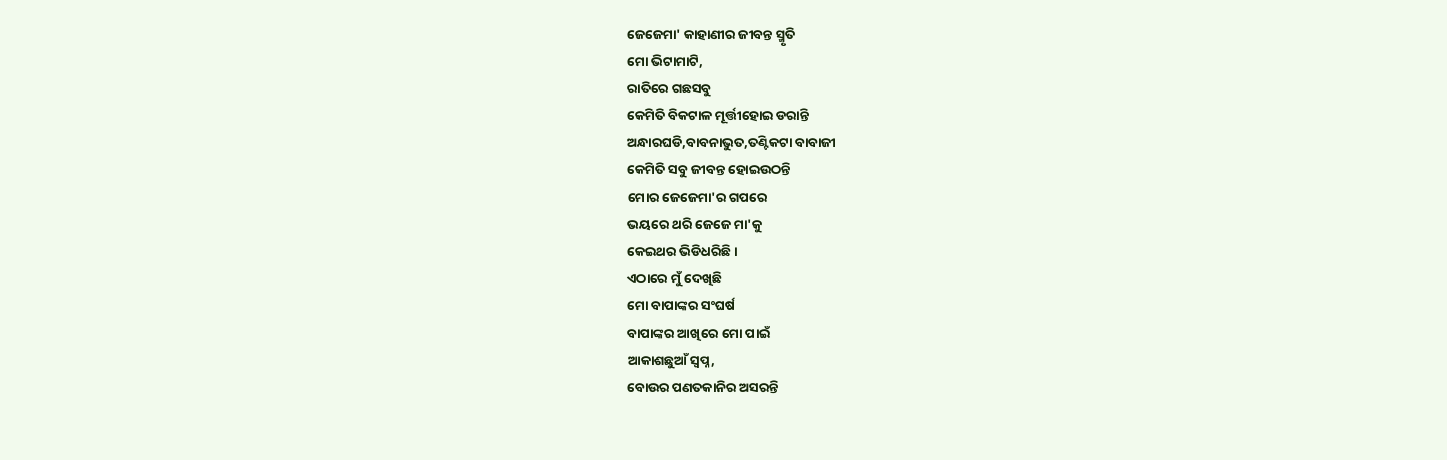ଜେଜେମା' କାହାଣୀର ଜୀବନ୍ତ ସ୍ମୃତି
ମୋ ଭିଟାମାଟି,
ରାତିରେ ଗଛସବୁ
କେମିତି ବିକଟାଳ ମୂର୍ତ୍ତୀହୋଇ ଡରାନ୍ତି
ଅନ୍ଧାରଘଡି,ବାବନାଭୁତ,ତଣ୍ଟିକଟା ବାବାଜୀ
କେମିତି ସବୁ ଜୀବନ୍ତ ହୋଇଉଠନ୍ତି
ମୋର ଜେଜେମା'ର ଗପରେ
ଭୟରେ ଥରି ଜେଜେ ମା'କୁ
କେଇଥର ଭିଡିଧରିଛି ।
ଏଠାରେ ମୁଁ ଦେଖିଛି
ମୋ ବାପାଙ୍କର ସଂଘର୍ଷ
ବାପାଙ୍କର ଆଖିରେ ମୋ ପାଇଁ
ଆକାଶଛୁଆଁ ସ୍ବପ୍ନ,
ବୋଉର ପଣତକାନିର ଅସରନ୍ତି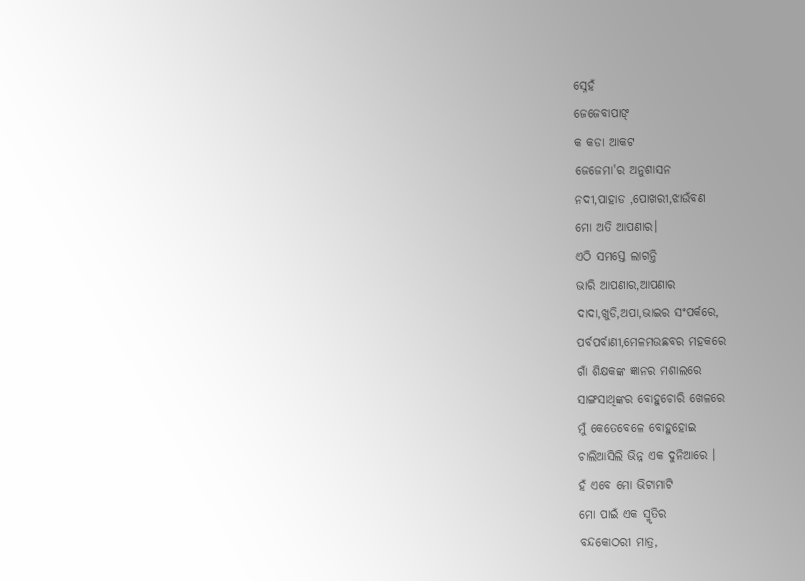ସ୍ନେହଁ
ଜେଜେବାପାଙ୍
କ କଡା ଆକଟ
ଜେଜେମା'ର ଅନୁଶାସନ
ନଦୀ,ପାହାଡ ,ପୋଖରୀ,ଝାଉଁବଣ
ମୋ ଅତି ଆପଣାର।
ଏଠି ସମସ୍ତେ ଲାଗନ୍ତି
ଭାରି ଆପଣାର,ଆପଣାର
ଦାଦା,ଖୁଡି,ଅପା,ଭାଇର ସଂପର୍କରେ,
ପର୍ବପର୍ବାଣୀ,ମେଳମଉଛବର ମହକରେ
ଗାଁ ଶିକ୍ଷକଙ୍କ ଜ୍ଞାନର ମଶାଲରେ
ସାଙ୍ଗସାଥିଙ୍କର ବୋହୁଚୋରି ଖେଳରେ
ମୁଁ କେତେବେଳେ ବୋହୁହୋଇ
ଚାଲିଆସିଲି ଭିନ୍ନ ଏକ ଦୁନିଆରେ ।
ହଁ ଏବେ ମୋ ଭିଟାମାଟି
ମୋ ପାଇଁ ଏକ ସ୍ମୃତିର
ବନ୍ଦକୋଠରୀ ମାତ୍ର,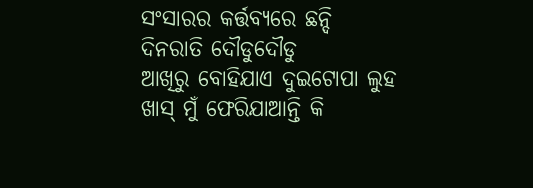ସଂସାରର କର୍ତ୍ତବ୍ୟରେ ଛନ୍ଦି
ଦିନରାତି ଦୌଡୁଦୌଡୁ
ଆଖିରୁ ବୋହିଯାଏ ଦୁଇଟୋପା ଲୁହ
ଖାସ୍ ମୁଁ ଫେରିଯାଆନ୍ତି କି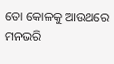ତୋ କୋଳକୁ ଆଉଥରେ
ମନଭରି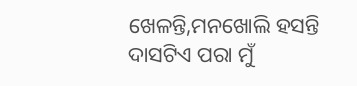ଖେଳନ୍ତି,ମନଖୋଲି ହସନ୍ତି
ଦାସଟିଏ ପରା ମୁଁ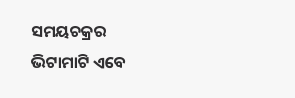ସମୟଚକ୍ରର
ଭିଟାମାଟି ଏବେ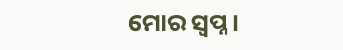ମୋର ସ୍ବପ୍ନ।